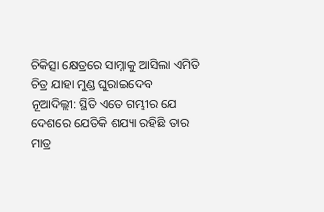ଚିକିତ୍ସା କ୍ଷେତ୍ରରେ ସାମ୍ନାକୁ ଆସିଲା ଏମିତି ଚିତ୍ର ଯାହା ମୁଣ୍ଡ ଘୁରାଇଦେବ
ନୂଆଦିଲ୍ଲୀ: ସ୍ଥିତି ଏତେ ଗମ୍ଭୀର ଯେ ଦେଶରେ ଯେତିକି ଶଯ୍ୟା ରହିଛି ତାର ମାତ୍ର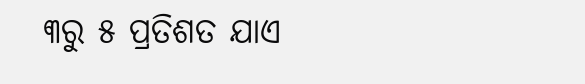୩ରୁ ୫ ପ୍ରତିଶତ ଯାଏ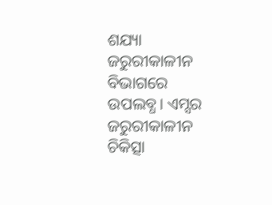ଶଯ୍ୟା ଜରୁରୀକାଳୀନ ବିଭାଗରେ ଉପଲବ୍ଧ। ଏମ୍ସର ଜରୁରୀକାଳୀନ ଚିକିତ୍ସା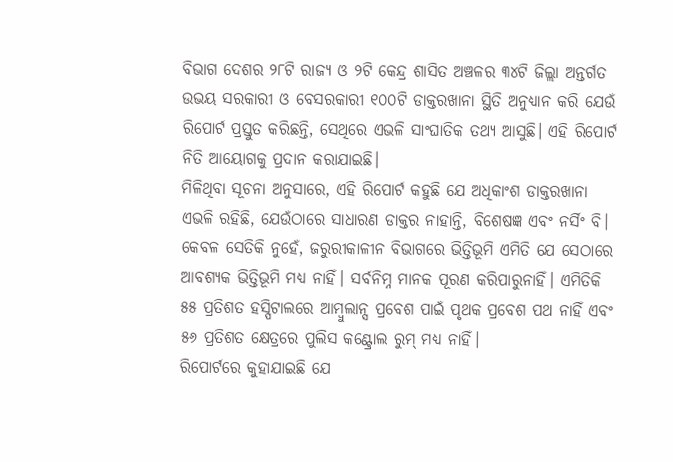ବିଭାଗ ଦେଶର ୨୮ଟି ରାଜ୍ୟ ଓ ୨ଟି କେନ୍ଦ୍ର ଶାସିତ ଅଞ୍ଚଳର ୩୪ଟି ଜିଲ୍ଲା ଅନ୍ତର୍ଗତ ଉଭୟ ସରକାରୀ ଓ ବେସରକାରୀ ୧୦୦ଟି ଡାକ୍ତରଖାନା ସ୍ଥିତି ଅନୁଧ୍ୟାନ କରି ଯେଉଁ ରିପୋର୍ଟ ପ୍ରସ୍ତୁତ କରିଛନ୍ତି, ସେଥିରେ ଏଭଳି ସାଂଘାତିକ ତଥ୍ୟ ଆସୁଛି। ଏହି ରିପୋର୍ଟ ନିତି ଆୟୋଗକୁ ପ୍ରଦାନ କରାଯାଇଛି।
ମିଳିଥିବା ସୂଚନା ଅନୁସାରେ, ଏହି ରିପୋର୍ଟ କହୁଛି ଯେ ଅଧିକାଂଶ ଡାକ୍ତରଖାନା ଏଭଳି ରହିଛି, ଯେଉଁଠାରେ ସାଧାରଣ ଡାକ୍ତର ନାହାନ୍ତି, ବିଶେଷଜ୍ଞ ଏବଂ ନର୍ସିଂ ବି। କେବଳ ସେତିକି ନୁହେଁ, ଜରୁରୀକାଳୀନ ବିଭାଗରେ ଭିତ୍ତିଭୂମି ଏମିତି ଯେ ସେଠାରେ ଆବଶ୍ୟକ ଭିତ୍ତିଭୂମି ମଧ୍ୟ ନାହିଁ। ସର୍ବନିମ୍ନ ମାନକ ପୂରଣ କରିପାରୁନାହିଁ। ଏମିତିକି ୫୫ ପ୍ରତିଶତ ହସ୍ପିଟାଲରେ ଆମ୍ବୁଲାନ୍ସ ପ୍ରବେଶ ପାଇଁ ପୃଥକ ପ୍ରବେଶ ପଥ ନାହିଁ ଏବଂ ୫୬ ପ୍ରତିଶତ କ୍ଷେତ୍ରରେ ପୁଲିସ କଣ୍ଟ୍ରୋଲ ରୁମ୍ ମଧ୍ୟ ନାହିଁ।
ରିପୋର୍ଟରେ କୁହାଯାଇଛି ଯେ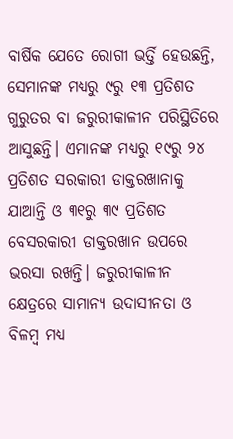ବାର୍ଷିକ ଯେତେ ରୋଗୀ ଭର୍ତ୍ତି ହେଉଛନ୍ତି, ସେମାନଙ୍କ ମଧ୍ୟରୁ ୯ରୁ ୧୩ ପ୍ରତିଶତ ଗୁରୁତର ବା ଜରୁରୀକାଳୀନ ପରିସ୍ଥିତିରେ ଆସୁଛନ୍ତି। ଏମାନଙ୍କ ମଧ୍ୟରୁ ୧୯ରୁ ୨୪ ପ୍ରତିଶତ ସରକାରୀ ଡାକ୍ତରଖାନାକୁ ଯାଆନ୍ତି ଓ ୩୧ରୁ ୩୯ ପ୍ରତିଶତ ବେସରକାରୀ ଡାକ୍ତରଖାନ ଉପରେ ଭରସା ରଖନ୍ତି। ଜରୁରୀକାଳୀନ କ୍ଷେତ୍ରରେ ସାମାନ୍ୟ ଉଦାସୀନତା ଓ ବିଳମ୍ବ ମଧ୍ୟ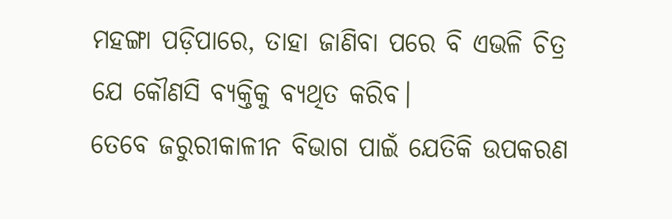ମହଙ୍ଗା ପଡ଼ିପାରେ, ତାହା ଜାଣିବା ପରେ ବି ଏଭଳି ଚିତ୍ର ଯେ କୌଣସି ବ୍ୟକ୍ତିକୁ ବ୍ୟଥିତ କରିବ।
ତେବେ ଜରୁରୀକାଳୀନ ବିଭାଗ ପାଇଁ ଯେତିକି ଉପକରଣ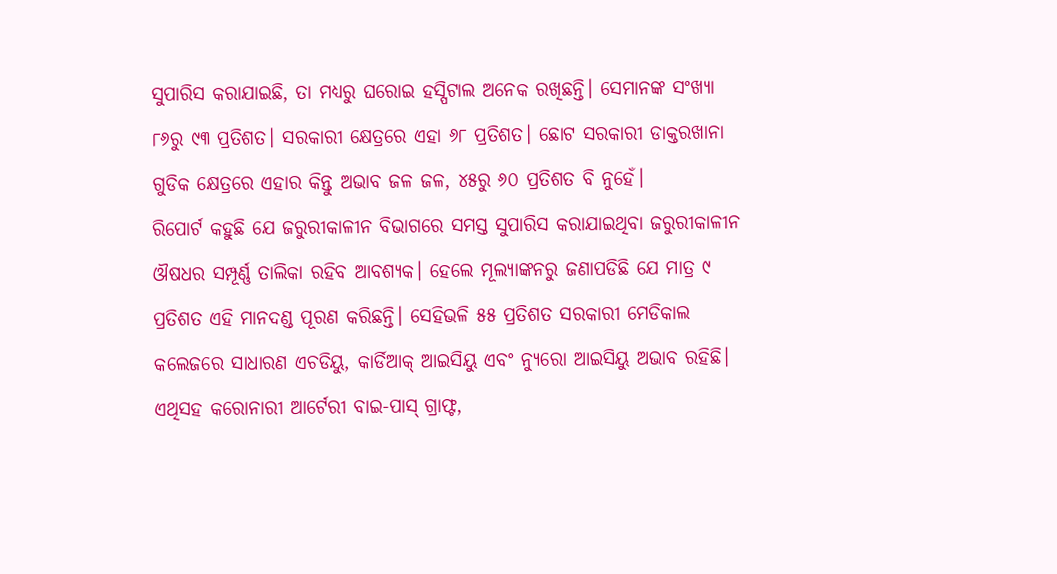ସୁପାରିସ କରାଯାଇଛି, ତା ମଧ୍ୟରୁ ଘରୋଇ ହସ୍ପିଟାଲ ଅନେକ ରଖିଛନ୍ତି। ସେମାନଙ୍କ ସଂଖ୍ୟା ୮୬ରୁ ୯୩ ପ୍ରତିଶତ। ସରକାରୀ କ୍ଷେତ୍ରରେ ଏହା ୬୮ ପ୍ରତିଶତ। ଛୋଟ ସରକାରୀ ଡାକ୍ତରଖାନା ଗୁଡିକ କ୍ଷେତ୍ରରେ ଏହାର କିନ୍ତୁ ଅଭାବ ଜଳ ଜଳ, ୪୫ରୁ ୬୦ ପ୍ରତିଶତ ବି ନୁହେଁ।
ରିପୋର୍ଟ କହୁଛି ଯେ ଜରୁରୀକାଳୀନ ବିଭାଗରେ ସମସ୍ତ ସୁପାରିସ କରାଯାଇଥିବା ଜରୁରୀକାଳୀନ ଔଷଧର ସମ୍ପୂର୍ଣ୍ଣ ତାଲିକା ରହିବ ଆବଶ୍ୟକ। ହେଲେ ମୂଲ୍ୟାଙ୍କନରୁ ଜଣାପଡିଛି ଯେ ମାତ୍ର ୯ ପ୍ରତିଶତ ଏହି ମାନଦଣ୍ଡ ପୂରଣ କରିଛନ୍ତି। ସେହିଭଳି ୫୫ ପ୍ରତିଶତ ସରକାରୀ ମେଡିକାଲ କଲେଜରେ ସାଧାରଣ ଏଚଡିୟୁ, କାର୍ଡିଆକ୍ ଆଇସିୟୁ ଏବଂ ନ୍ୟୁରୋ ଆଇସିୟୁ ଅଭାବ ରହିଛି। ଏଥିସହ କରୋନାରୀ ଆର୍ଟେରୀ ବାଇ-ପାସ୍ ଗ୍ରାଫ୍ଟ,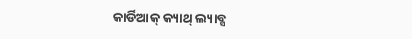କାର୍ଡିଆକ୍ କ୍ୟାଥ୍ ଲ୍ୟାବ୍ସ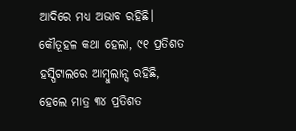ଆଦିରେ ମଧ୍ୟ ଅଭାବ ରହିଛି। କୌତୂହଳ କଥା ହେଲା, ୯୧ ପ୍ରତିଶତ ହସ୍ପିଟାଲରେ ଆମ୍ବୁଲାନ୍ସ ରହିଛି, ହେଲେ ମାତ୍ର ୩୪ ପ୍ରତିଶତ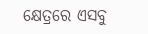କ୍ଷେତ୍ରରେ ଏସବୁ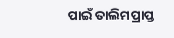ପାଇଁ ତାଲିମପ୍ରାପ୍ତ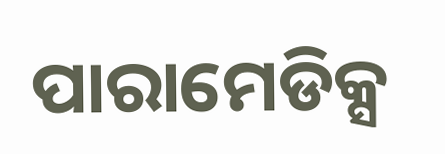ପାରାମେଡିକ୍ସ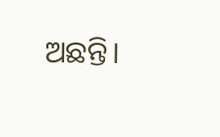ଅଛନ୍ତି।